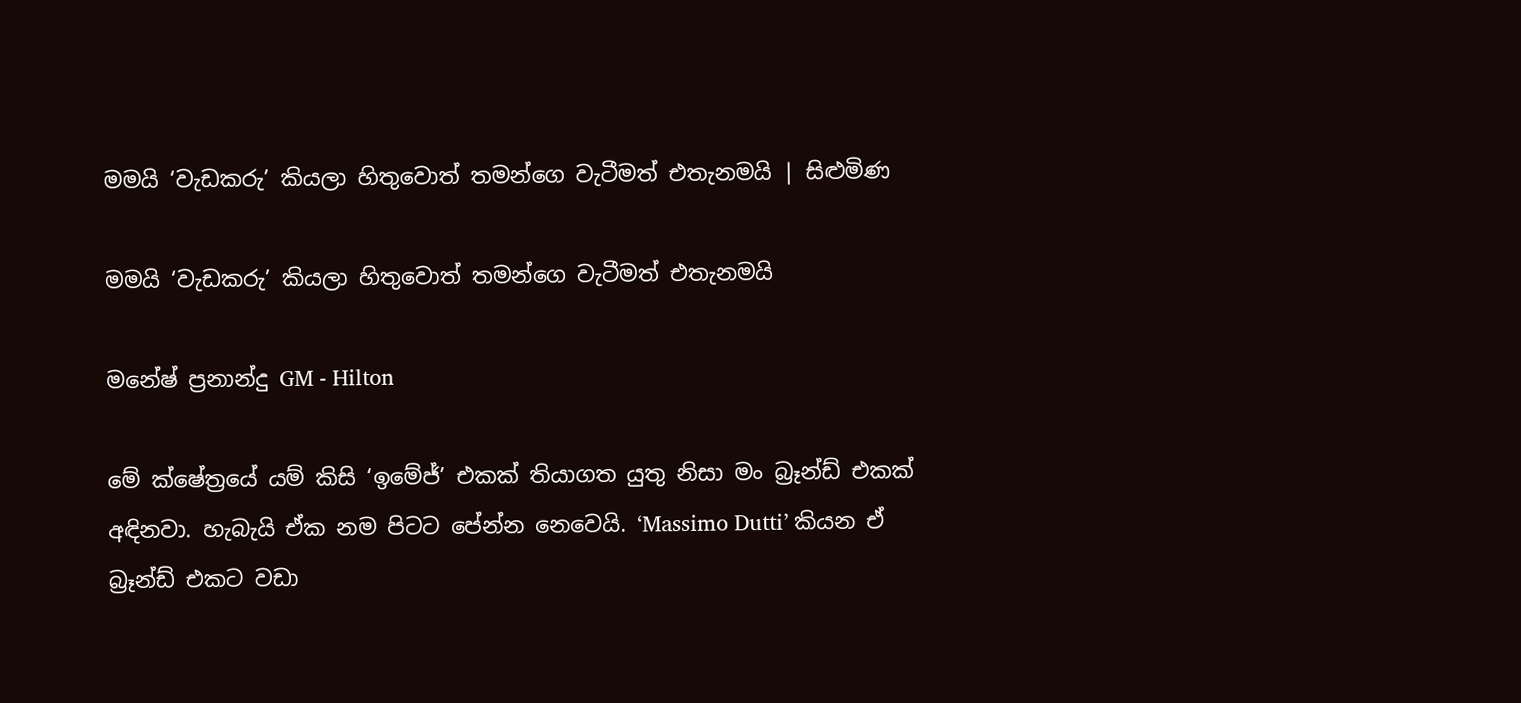මමයි ‘වැඩකරු’ කියලා හිතුවොත් තමන්ගෙ වැටීමත් එතැනමයි | සිළුමිණ

මමයි ‘වැඩකරු’ කියලා හිතුවොත් තමන්ගෙ වැටීමත් එතැනමයි

මනේෂ් ප්‍රනාන්දු GM - Hilton

මේ ක්ෂේත්‍රයේ යම් කිසි ‘ඉමේජ්’ එකක් තියාගත යුතු නිසා මං බ්‍රෑන්ඩ් එකක් අඳිනවා. හැබැයි ඒක නම පිටට පේන්න නෙවෙයි. ‘Massimo Dutti’ කියන ඒ බ්‍රෑන්ඩ් එකට වඩා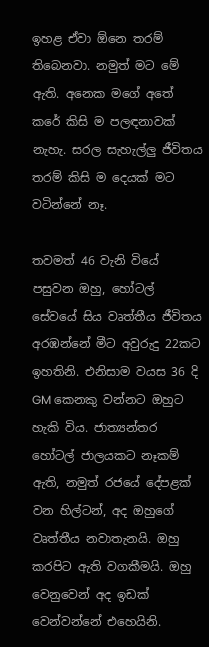ඉහළ ඒවා ඕනෙ තරම් තිබෙනවා. නමුත් මට මේ ඇති. අනෙක මගේ අතේ කරේ කිසි ම පලඳනාවක් නැහැ. සරල සැහැල්ලු ජීවිතය තරම් කිසි ම දෙයක් මට වටින්නේ නෑ.

තවමත් 46 වැනි වියේ පසුවන ඔහු, හෝටල් සේවයේ සිය වෘත්තීය ජීවිතය අරඹන්නේ මීට අවුරුදු 22කට ඉහතිනි. එනිසාම වයස 36 දි GM කෙනකු වන්නට ඔහුට හැකි විය. ජාත්‍යන්තර හෝටල් ජාලයකට නෑකම් ඇති, නමුත් රජයේ දේපළක් වන හිල්ටන්, අද ඔහුගේ වෘත්තීය නවාතැනයි. ඔහු කරපිට ඇති වගකීමයි. ඔහු වෙනුවෙන් අද ඉඩක් වෙන්වන්නේ එහෙයිනි.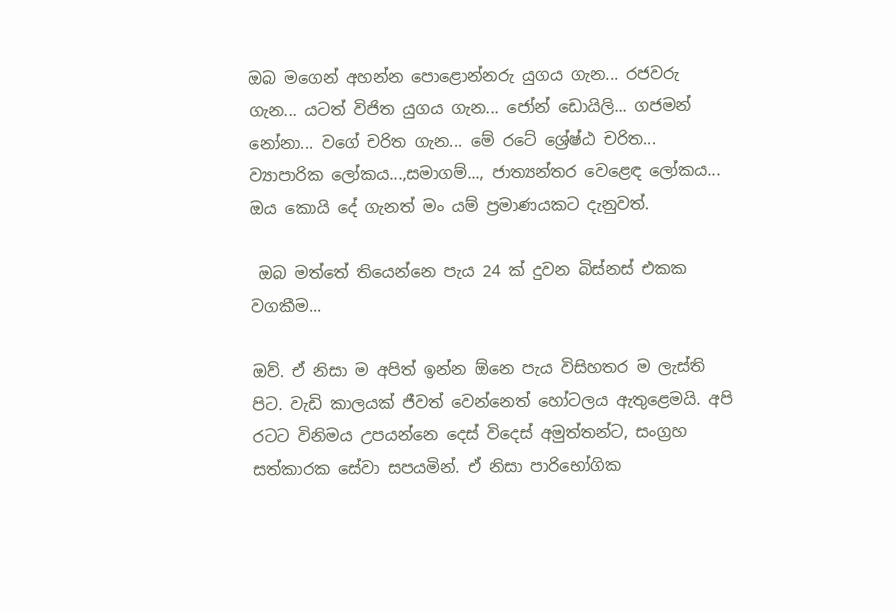ඔබ මගෙන් අහන්න පොළොන්නරු යුගය ගැන... රජවරු ගැන... යටත් විජිත යුගය ගැන... ජෝන් ඩොයිලි... ගජමන් නෝනා... වගේ චරිත ගැන... මේ රටේ ශ්‍රේෂ්ඨ චරිත... ව්‍යාපාරික ලෝකය...,සමාගම්..., ජාත්‍යන්තර වෙළෙඳ ලෝකය... ඔය කොයි දේ ගැනත් මං යම් ප්‍රමාණයකට දැනුවත්.

 ඔබ මත්තේ තියෙන්නෙ පැය 24 ක් දුවන බිස්නස් එකක වගකීම...

ඔව්. ඒ නිසා ම අපිත් ඉන්න ඕනෙ පැය විසිහතර ම ලැස්ති පිට. වැඩි කාලයක් ජීවත් වෙන්නෙත් හෝටලය ඇතුළෙමයි. අපි රටට විනිමය උපයන්නෙ දෙස් විදෙස් අමුත්තන්ට, සංග්‍රහ සත්කාරක සේවා සපයමින්. ඒ නිසා පාරිභෝගික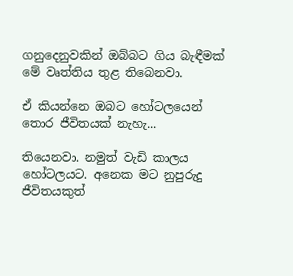ගනුදෙනුවකින් ඔබ්බට ගිය බැඳීමක් මේ වෘත්තිය තුළ තිබෙනවා.

ඒ කියන්නෙ ඔබට හෝටලයෙන් තොර ජීවිතයක් නැහැ...

තියෙනවා. නමුත් වැඩි කාලය හෝටලයට. අනෙක මට නුපුරුදු ජීවිතයකුත්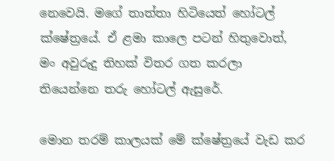නෙවෙයි. මගේ තාත්තා හිටියෙත් හෝටල් ක්ෂේත්‍රයේ. ඒ ළමා කාලෙ පටන් හිතුවොත්, මං අවුරුදු තිහක් විතර ගත කරලා තියෙන්නෙ තරු හෝටල් ඇසුරේ.

මොන තරම් කාලයක් මේ ක්ෂේත්‍රයේ වැඩ කර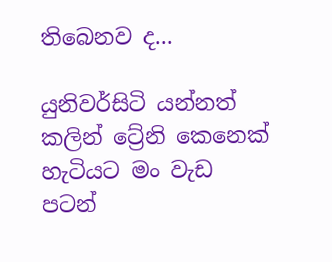තිබෙනව ද...

යුනිවර්සිටි යන්නත් කලින් ට්‍රේනි කෙනෙක් හැටියට මං වැඩ පටන්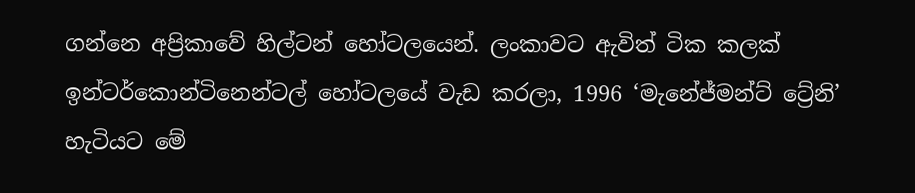ගන්නෙ අප්‍රිකාවේ හිල්ටන් ‍හෝටලයෙන්. ලංකාවට ඇවිත් ටික කලක් ඉන්ටර්කොන්ටිනෙන්ටල් හෝටලයේ වැඩ කරලා, 1996 ‘මැනේජ්මන්ට් ට්‍රේනි’ හැටියට මේ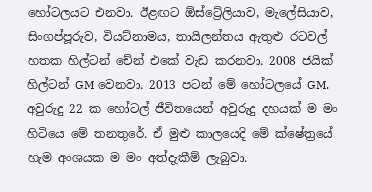හෝටලයට එනවා. ඊළඟට ඕස්ට්‍රේලියාව, මැලේසියාව, සිංගප්පූරුව, වියට්නාමය, තායිලන්තය ඇතුළු ‍රටවල් හතක හිල්ටන් චේන් එකේ වැඩ කරනවා. 2008 ජයික් හිල්ටන් GM වෙනවා. 2013 පටන් මේ හෝටලයේ GM. අවුරුදු 22 ක හෝටල් ජීවිතයෙන් අවුරුදු දහයක් ම මං හිටියෙ මේ තනතුරේ. ඒ මුළු කාලයෙදි මේ ක්ෂේත්‍රයේ හැම අංශයක ම මං අත්දැකීම් ලැබුවා.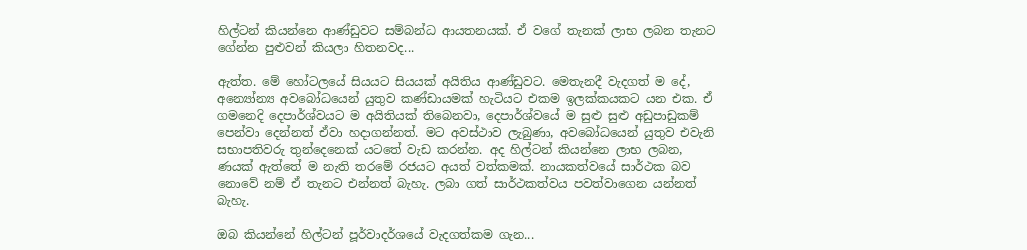හිල්ටන් කියන්නෙ ආණ්ඩුවට සම්බන්ධ ආයතනයක්. ඒ වගේ තැනක් ලාභ ලබන තැනට ගේන්න පුළුවන් කියලා හිතනවද...

ඇත්ත. මේ හෝටලයේ සියයට සියයක් අයිතිය ආණ්ඩුවට. මෙතැනදී වැදගත් ම දේ, අන්‍යෝන්‍ය අවබෝධයෙන් යුතුව කණ්ඩායමක් හැටියට එකම ඉලක්කයකට යන එක. ඒ ගමනෙදි දෙපාර්ශ්වයට ම අයිතියක් තිබෙනවා, දෙපාර්ශ්වයේ ම සුළු සුළු අඩුපාඩුකම් පෙන්වා දෙන්නත් ඒවා හදාගන්නත්. මට අවස්ථාව ලැබුණා, අවබෝධයෙන් යුතුව එවැනි සභාපතිවරු තුන්දෙනෙක් යටතේ වැඩ කරන්න. අද හිල්ටන් කියන්නෙ ලාභ ලබන, ණයක් ඇත්තේ ම නැති තරමේ රජයට අයත් වත්කමක්. නායකත්වයේ සාර්ථක බව නොවේ නම් ඒ තැනට එන්නත් බැහැ. ලබා ගත් සාර්ථකත්වය පවත්වාගෙන යන්නත් බැහැ.

ඔබ කියන්නේ හිල්ටන් පූර්වාදර්ශයේ වැදගත්කම ගැන...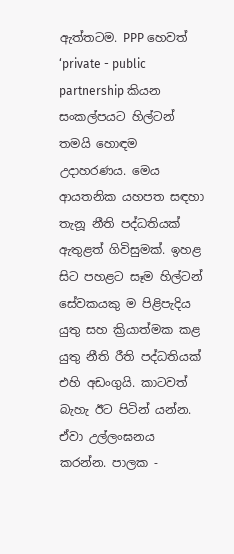ඇත්තටම. PPP හෙවත් ‘private - public partnership කියන සංකල්පයට හිල්ටන් තමයි හොඳම උදාහරණය. මෙය ආයතනික යහපත සඳහා තැනූ නීති පද්ධතියක් ඇතුළත් ගිවිසුමක්. ඉහළ සිට පහළට සෑම හිල්ටන් සේවකයකු ම පිළිපැදිය යුතු සහ ක්‍රියාත්මක කළ යුතු නීති රීති පද්ධතියක් එහි අඩංගුයි. කාටවත් බැහැ ඊට පිටින් යන්න. ඒවා උල්ලංඝනය කරන්න. පාලක -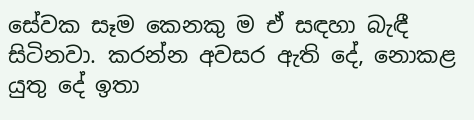සේවක සෑම කෙනකු ම ඒ සඳහා බැඳී සිටිනවා. කරන්න අවසර ඇති දේ, නොකළ යුතු දේ ඉතා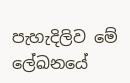පැහැදිලිව මේ ලේඛනයේ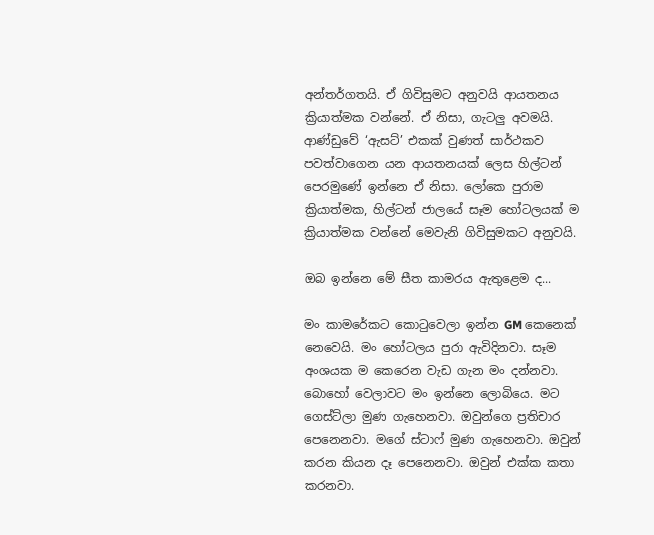අන්තර්ගතයි. ඒ ගිවිසුමට අනුවයි ආයතනය ක්‍රියාත්මක වන්නේ. ඒ නිසා, ගැටලු අවමයි. ආණ්ඩුවේ ‘ඇසට්’ එකක් වුණත් සාර්ථකව පවත්වාගෙන යන ආයතනයක් ලෙස හිල්ටන් පෙරමුණේ ඉන්නෙ ඒ නිසා. ලෝකෙ පුරාම ක්‍රියාත්මක, හිල්ටන් ජාලයේ සෑම හෝටලයක් ම ක්‍රියාත්මක වන්නේ මෙවැනි ගිවිසුමකට අනුවයි.

ඔබ ඉන්නෙ මේ සීත කාමරය ඇතුළෙම ද...

මං කාමරේකට කොටුවෙලා ඉන්න GM කෙනෙක් නෙවෙයි. මං හෝටලය පුරා ඇවිදිනවා. සෑම අංශයක ම කෙරෙන වැඩ ගැන මං දන්නවා. බොහෝ වෙලාවට මං ඉන්නෙ ලොබියෙ. මට ගෙස්ට්ලා මුණ ගැහෙනවා. ඔවුන්ගෙ ප්‍රතිචාර පෙනෙනවා. මගේ ස්ටාෆ් මුණ ගැහෙනවා. ඔවුන් කරන කියන දෑ පෙනෙනවා. ඔවුන් එක්ක කතා කරනවා.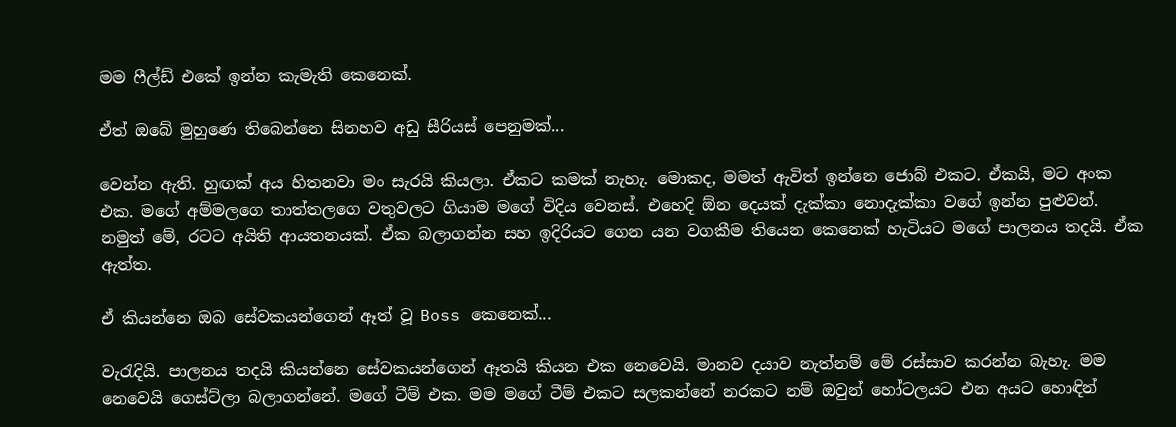මම ‍ෆීල්ඩ් එකේ ඉන්න කැමැති කෙනෙක්.

ඒත් ඔබේ මුහුණෙ තිබෙන්නෙ සිනහව අඩු සීරියස් පෙනුමක්...

වෙන්න ඇති. හුඟක් අය හිතනවා මං සැරයි කියලා. ඒකට කමක් නැහැ. මොකද, මමත් ඇවිත් ඉන්නෙ ජොබ් එකට. ඒකයි, මට අංක එක. මගේ අම්මලගෙ තාත්තලගෙ වතුවලට ගියාම මගේ විදිය වෙනස්. එහෙදි ඕන දෙයක් දැක්කා නොදැක්කා වගේ ඉන්න පුළුවන්. නමුත් මේ, රටට අයිති ආයතනයක්. ඒක බලාගන්න සහ ඉදිරියට ගෙන යන වගකීම තියෙන කෙනෙක් හැටියට මගේ පාලනය තදයි. ඒක ඇත්ත.

ඒ කියන්නෙ ඔබ සේවකයන්ගෙන් ඈත් වූ Boss කෙනෙක්...

වැරැදියි. පාලනය තදයි කියන්නෙ සේවකයන්ගෙන් ඈතයි කියන එක නෙවෙයි. මානව දයාව නැත්නම් මේ රස්සාව කරන්න බැහැ. මම නෙවෙයි ගෙස්ට්ලා බලාගන්නේ. මගේ ටීම් එක. මම මගේ ටීම් එකට සලකන්නේ නරකට නම් ඔවුන් හෝටලයට එන අයට හොඳින්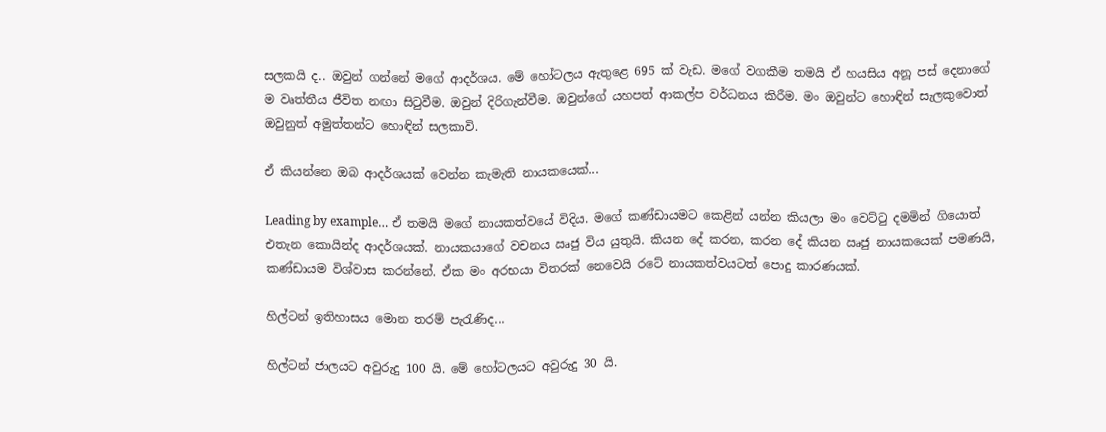සලකයි ද.. ඔවුන් ගන්නේ මගේ ආදර්ශය. මේ හෝටලය ඇතුළෙ 695 ක් වැඩ. මගේ වගකීම තමයි ඒ හයසිය අනූ පස් දෙනාගේ ම වෘත්තීය ජීවිත නඟා සිටුවීම. ඔවුන් දිරිගැන්වීම. ඔවුන්ගේ යහපත් ආකල්ප වර්ධනය කිරීම. මං ඔවුන්ට හොඳින් සැලකුවොත් ඔවුනුත් අමුත්තන්ට හොඳින් සලකාවි.

ඒ කියන්නෙ ඔබ ආදර්ශයක් වෙන්න කැමැති නායකයෙක්...

Leading by example… ඒ තමයි මගේ නායකත්වයේ විදිය. මගේ කණ්ඩායමට කෙළින් යන්න කියලා මං වෙට්ටු දමමින් ගියොත් එතැන කොයින්ද ආදර්ශයක්. නායකයාගේ වචනය ඍජු විය යුතුයි. කියන දේ කරන, කරන දේ කියන ඍජු නායකයෙක් පමණයි, කණ්ඩායම විශ්වාස කරන්නේ. ඒක මං අරභයා විතරක් නෙවෙයි රටේ නායකත්වයටත් පොදු කාරණයක්.

හිල්ටන් ඉතිහාසය මොන තරම් පැරැණිද...

හිල්ටන් ජාලයට අවුරුදු 100 යි. මේ හෝටලයට අවුරුදු 30 යි.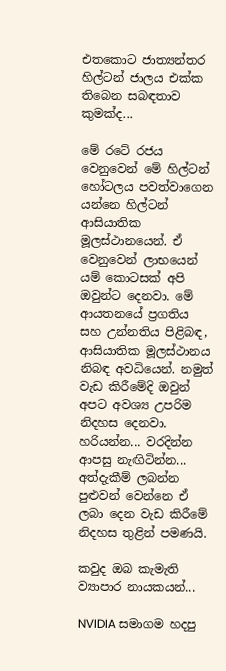එතකොට ජාත්‍යන්තර හිල්ටන් ජාලය එක්ක තිබෙන සබඳතාව කුමක්ද...

මේ රටේ රජය වෙනුවෙන් මේ හිල්ටන් හෝටලය පවත්වාගෙන යන්නෙ හිල්ටන් ආසියාතික මූලස්ථානයෙන්. ඒ වෙනුවෙන් ලාභයෙන් යම් කොටසක් අපි ඔවුන්ට දෙනවා. මේ ආයතනයේ ප්‍රගතිය සහ උන්නතිය පිළිබඳ, ආසියාතික මූලස්ථානය නිබඳ අවධියෙන්. නමුත් වැඩ කිරීමේදි ඔවුන් අපට අවශ්‍ය උපරිම නිදහස දෙනවා. හරියන්න... වරදින්න ආපසු නැඟිටින්න... අත්දැකීම් ලබන්න පුළුවන් වෙන්නෙ ඒ ලබා දෙන වැඩ කිරීමේ නිදහස තුළින් පමණයි.

කවුද ඔබ කැමැති ව්‍යාපාර නායකයන්...

NVIDIA සමාගම හදපු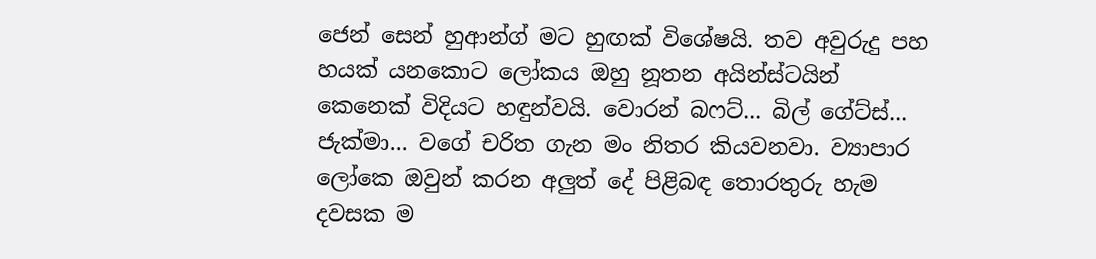ජෙන් සෙන් හුආන්ග් මට හුඟක් විශේෂයි. තව අවුරුදු පහ හයක් යන‍කොට ලෝකය ඔහු නූතන අයින්ස්ටයින් කෙනෙක් විදියට හඳුන්වයි. වොරන් බෆට්... බිල් ගේට්ස්... ජැක්මා... වගේ චරිත ගැන මං නිතර කියවනවා. ව්‍යාපාර ලෝකෙ ඔවුන් කරන අලුත් දේ පිළිබඳ තොරතුරු හැම දවසක ම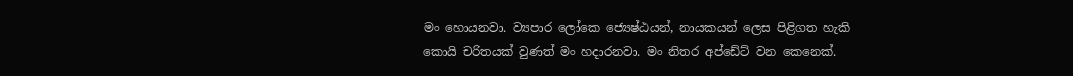මං හොයනවා. ව්‍යපාර ලෝකෙ ජ්‍යෙෂ්ඨයන්, නායකයන් ලෙස පිළිගත හැකි කොයි චරිතයක් වුණත් මං හදාරනවා. මං නිතර අප්ඩේට් වන කෙනෙක්.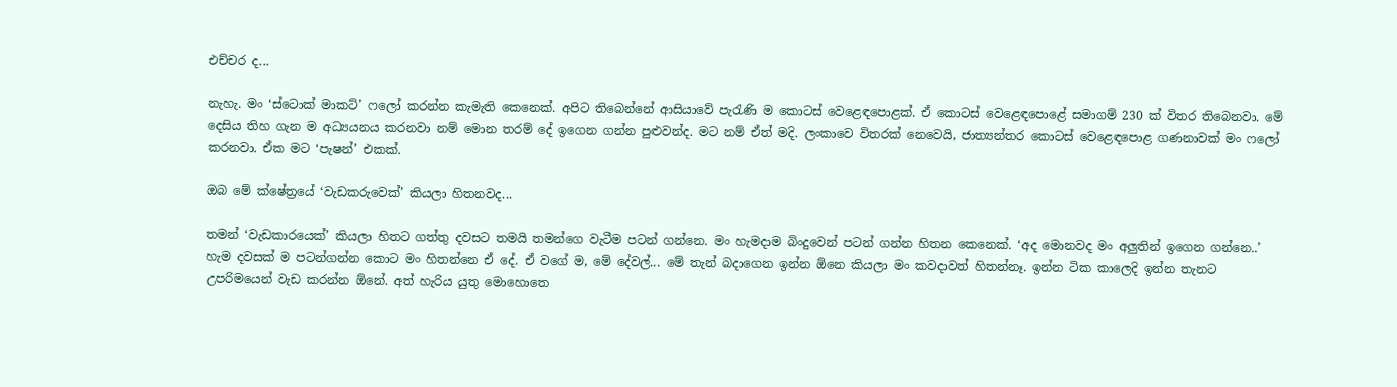එච්චර ද...

නැහැ. මං ‘ස්ටොක් මාකට්’ ෆලෝ කරන්න කැමැති කෙනෙක්. අපිට තිබෙන්නේ ආසියාවේ පැරැණි ම කොටස් වෙළෙඳ‍පොළක්. ඒ කොටස් වෙළෙඳපොළේ සමාගම් 230 ක් විතර තිබෙනවා. මේ දෙසිය තිහ ගැන ම අධ්‍යයනය කරනවා නම් මොන තරම් දේ ඉගෙන ගන්න පුළුවන්ද. මට නම් ඒත් මදි. ලංකාවෙ විතරක් නෙවෙයි, ජාත්‍යන්තර කොටස් වෙළෙඳපොළ ගණනාවක් මං ‍ෆලෝ කරනවා. ඒක මට ‘පැෂන්’ එකක්.

ඔබ මේ ක්ෂේත්‍රයේ ‘වැඩකරුවෙක්’ කියලා හිතනවද...

තමන් ‘වැඩකාරයෙක්’ කියලා හිතට ගත්තු දවසට තමයි තමන්ගෙ වැටීම පටන් ගන්නෙ. මං හැමදාම බිංදුවෙන් පටන් ගන්න හිතන කෙනෙක්. ‘අද මොනවද මං අලුතින් ඉගෙන ගන්නෙ..’ හැම දවසක් ම පටන්ගන්න කොට මං හිතන්නෙ ඒ දේ. ඒ වගේ ම, මේ දේවල්... මේ තැන් බදාගෙන ඉන්න ඕනෙ කියලා මං කවදාවත් හිතන්නෑ. ඉන්න ටික කාලෙදි ඉන්න තැනට උපරිමයෙන් වැඩ කරන්න ඕනේ. අත් හැරිය යුතු මොහොතෙ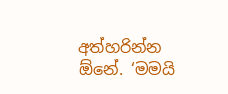අත්හරින්න ඕනේ. ‘මමයි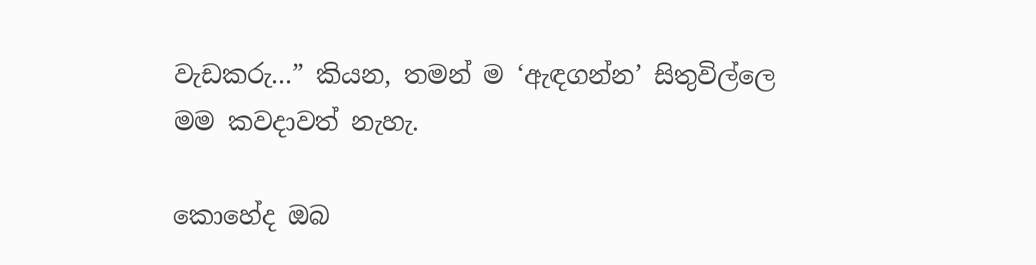වැඩකරු...” කියන, තමන් ම ‘ඇඳගන්න’ සිතුවිල්ලෙ මම කවදාවත් නැහැ.

කොහේද ඔබ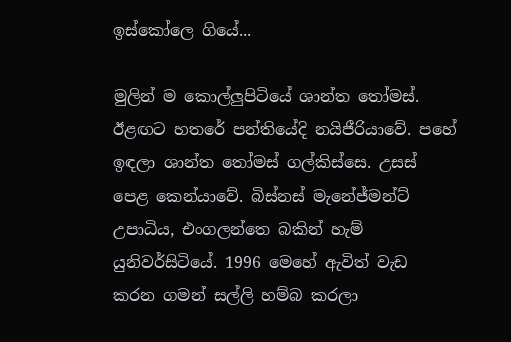ඉස්කෝලෙ ගියේ...

මුලින් ම කොල්ලුපිටියේ ශාන්ත තෝමස්. ඊළඟට හතරේ පන්තියේදි නයිජීරියාවේ. පහේ ඉඳලා ශාන්ත තෝමස් ගල්කිස්සෙ. උසස් පෙළ කෙන්යාවේ. බිස්නස් මැනේජ්මන්ට් උපාධිය, එංගලන්තෙ බකින් හැම් යුනිවර්සිටියේ. 1996 මෙහේ ඇවිත් වැඩ කරන ගමන් සල්ලි හම්බ කරලා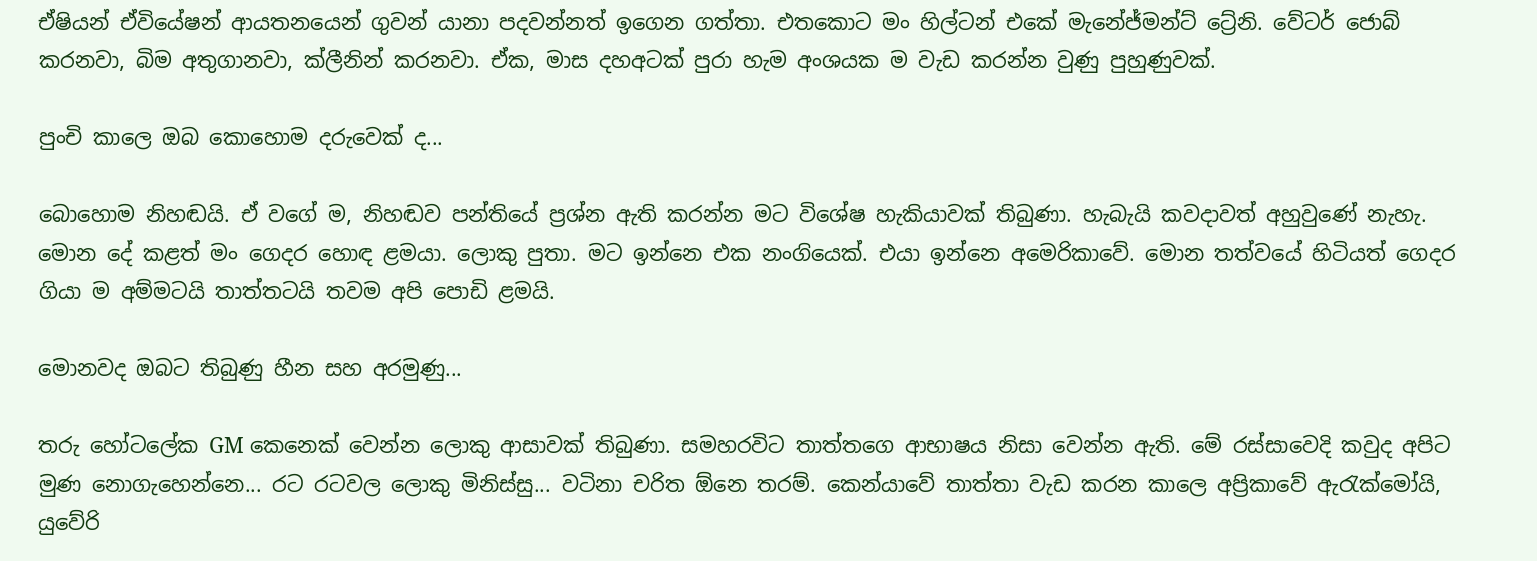ඒෂියන් ඒවියේෂන් ආයතනයෙන් ගුවන් යානා පදවන්නත් ඉගෙන ගත්තා. එතකොට මං හිල්ටන් එකේ මැනේජ්මන්ට් ට්‍රේනි. වේටර් ජොබ් කරනවා, බිම අතුගානවා, ක්ලීනින් කරනවා. ඒක, මාස දහඅටක් පුරා හැම අංශයක ම වැඩ කරන්න වුණු පුහුණුවක්.

පුංචි කාලෙ ඔබ කොහොම දරුවෙක් ද...

බොහොම නිහඬයි. ඒ වගේ ම, නිහඬව පන්තියේ ප්‍රශ්න ඇති කරන්න මට විශේෂ හැකියාවක් තිබුණා. හැබැයි කවදාවත් අහුවුණේ නැහැ. මොන දේ කළත් මං ගෙදර හොඳ ළමයා. ලොකු පුතා. මට ඉන්නෙ එක නංග‍ියෙක්. එයා ඉන්නෙ අමෙරිකාවේ. මොන තත්වයේ හිටියත් ගෙදර ගියා ම අම්මටයි තාත්තටයි තවම අපි පොඩි ළමයි.

මොනවද ඔබට තිබුණු හීන සහ අරමුණු...

තරු හෝටලේක GM කෙනෙක් වෙන්න ලොකු ආසාවක් තිබුණා. සමහරවිට තාත්තගෙ ආභාෂය නිසා වෙන්න ඇති. මේ රස්සාවෙදි කවුද අපිට මුණ නොගැහෙන්නෙ... රට රටවල ලොකු මිනිස්සු... වටිනා චරිත ඕනෙ තරම්. කෙන්යාවේ තාත්තා වැඩ කරන කාලෙ අප්‍රිකාවේ ඇරැක්මෝයි, යුවේරි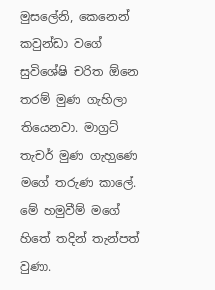මුසලේනි, කෙනෙන් කවුන්ඩා වගේ සුවිශේෂි චරිත ඕනෙ තරම් මුණ ගැහිලා තියෙනවා. මාග්‍රට් තැචර් මුණ ගැහ‍ුණෙ මගේ තරුණ කාලේ. මේ හමුවීම් මගේ හිතේ තදින් තැන්පත් වුණා.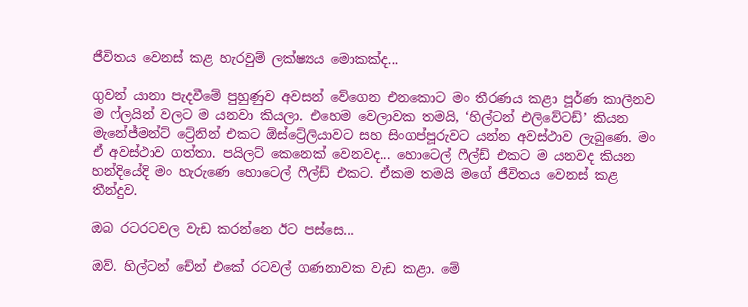ජීවිතය වෙනස් කළ හැරවුම් ලක්ෂ්‍යය මොකක්ද...

ගුවන් යානා පැදවීමේ පුහුණුව අවසන් වේගෙන එනකොට මං තීරණය කළා පූර්ණ කාලීනව ම ෆ්ලයින් වලට ම යනවා කියලා. එහෙම වෙලාවක තමයි, ‘හිල්ටන් එලිවේටඩ්’ කියන මැනේජ්මන්ට් ට්‍රේනින් එකට ඕස්ට්‍රේලියාවට සහ සිංගප්පූරුවට යන්න අවස්ථාව ලැබුණෙ. මං ඒ අවස්ථාව ගත්තා. පයිලට් කෙනෙක් වෙනවද... හොටෙල් ෆීල්ඩ් එකට ම යනවද කියන හන්දියේදි මං හැරුණෙ හොටෙල් ෆීල්ඩ් එකට. ඒකම තමයි මගේ ජීවිතය වෙනස් කළ තීන්දුව.

ඔබ රටරටවල වැඩ කරන්නෙ ඊට පස්සෙ...

ඔව්. හිල්ටන් චේන් එකේ රටවල් ගණනාවක වැඩ කළා. මේ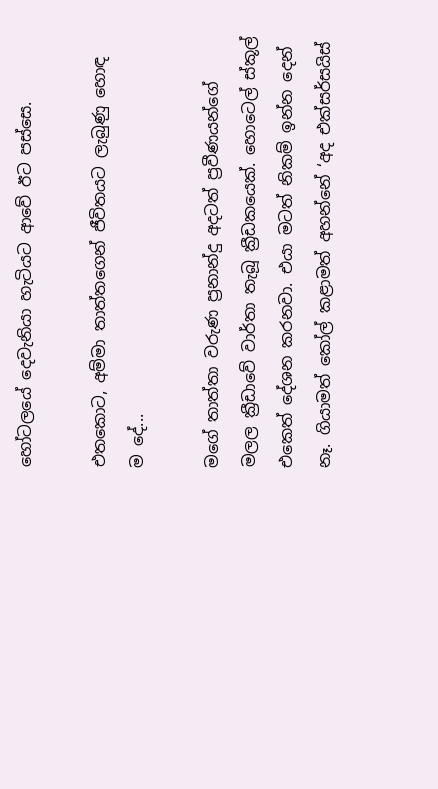හෝටලයේ දෙවැනියා හැටියට ආවේ ඊට පස්සෙ.

එතකොට, අම්මා තාත්තගෙන් ජීවිතයට ලැබුණු හොඳ ම දේ...

මගේ තාත්තා වරුණ ප්‍රනාන්දු අදටත් ප්‍රවීණයන්ගේ මලල ක්‍රීඩාවේ වාර්තා තැබූ ක්‍රීඩකයෙක්. හොටෙල් ස්කූල් එකෙත් දේශන කරනවා. එයා මටත් නිකම් ඉන්න දෙන් නෑ. ගියාමත් කෝල් කළාමත් අහන්නේ ‘අද එක්සර්සයිස්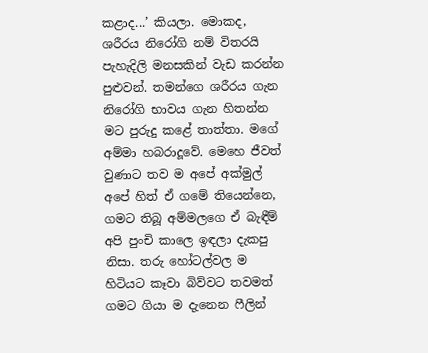කළාද...’ කියලා. මොකද, ශරීරය නිරෝගි නම් විතරයි පැහැදිලි මනසකින් වැඩ කරන්න පුළුවන්. තමන්ගෙ ශරීරය ගැන නිරෝගි භාවය ගැන හිතන්න මට පුරුදු කළේ තාත්තා. මගේ අම්මා හබරාදූවේ. මෙහෙ ජීවත් වුණාට තව ම අපේ අක්මුල් අපේ හිත් ඒ ගමේ තියෙන්නෙ, ගමට තිබූ අම්මලගෙ ඒ බැඳීම් අපි පුංචි කාලෙ ඉඳලා දැකපු නිසා. තරු හෝටල්වල ම හිටියට කෑවා බිව්වට තවමත් ගමට ගියා ම දැනෙන ෆීලින්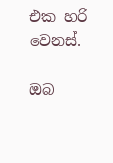එක හරි වෙනස්.

ඔබ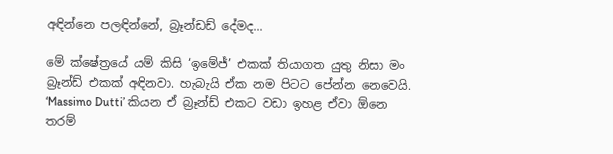අඳින්නෙ පලඳින්නේ, බ්‍රෑන්ඩඩ් දේමද...

මේ ක්ෂේත්‍රයේ යම් කිසි ‘ඉමේජ්’ එකක් තියාගත යුතු නිසා මං බ්‍රෑන්ඩ් එකක් අඳිනවා. හැබැයි ඒක නම පිටට පේන්න නෙවෙයි. ‘Massimo Dutti’ කියන ඒ බ්‍රෑන්ඩ් එකට වඩා ඉහළ ඒවා ඕනෙ තරම්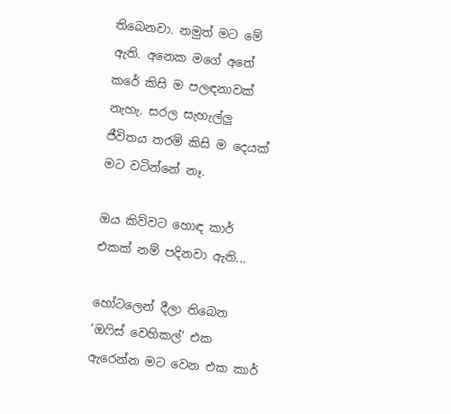තිබෙනවා. නමුත් මට මේ ඇති. අනෙක මගේ අතේ කරේ කිසි ම පලඳනාවක් නැහැ. සරල සැහැල්ලු ජීවිතය තරම් කිසි ම දෙයක් මට වටින්නේ නෑ.

ඔය කිව්වට හොඳ කාර් එකක් නම් පදිනවා ඇති...

හෝටලෙන් දීලා තිබෙන ‘ඔෆිස් වෙහිකල්’ එක ඇරෙන්න මට වෙන එක කාර්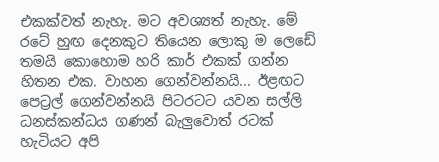එකක්වත් නැහැ. මට අවශ්‍යත් නැහැ. මේ රටේ හුඟ දෙනකුට තියෙන ලොකු ම ලෙඩේ තමයි කොහොම හරි කාර් එකක් ගන්න හිතන එක. වාහන ගෙන්වන්නයි... ඊළඟට පෙට්‍රල් ගෙන්වන්නයි පිටරටට යවන සල්ලි ධනස්කන්ධය ගණන් බැලුවොත් රටක් හැටියට අපි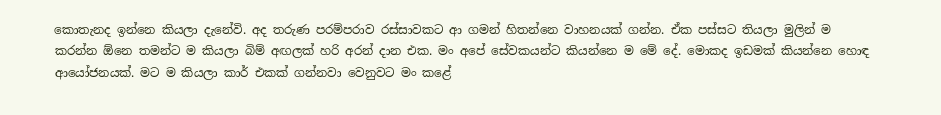කොතැනද ඉන්නෙ කියලා දැනේවි. අද තරුණ පරම්පරාව රස්සාවකට ආ ගමන් හිතන්නෙ වාහනයක් ගන්න. ඒක පස්සට තියලා මුලින් ම කරන්න ඕනෙ තමන්ට ම කියලා බිම් අඟලක් හරි අරන් දාන එක. මං අපේ සේවකයන්ට කියන්නෙ ම මේ දේ. මොකද ඉඩමක් කියන්නෙ හොඳ ආයෝජනයක්. මට ම කියලා කාර් එකක් ගන්නවා වෙනුවට මං කළේ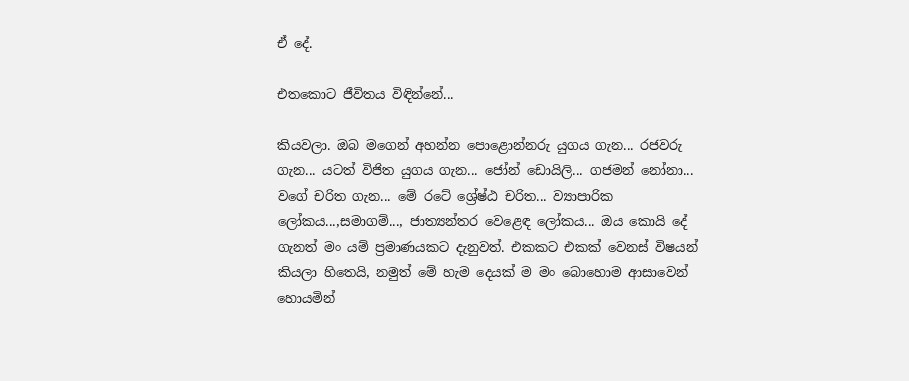ඒ දේ.

එත‍කොට ජීවිතය විඳින්නේ...

කියවලා. ඔබ මගෙන් අහන්න පොළොන්නරු යුගය ගැන... රජවරු ගැන... යටත් විජිත යුගය ගැන... ජෝන් ඩොයිලි... ගජමන් නෝනා... වගේ චරිත ගැන... මේ රටේ ශ්‍රේෂ්ඨ චරිත... ව්‍යාපාරික ලෝකය...,සමාගම්..., ජාත්‍යන්තර වෙළෙඳ ලෝකය... ඔය කොයි දේ ගැනත් මං යම් ප්‍රමාණයකට දැනුවත්. එකකට එකක් වෙනස් විෂයන් කියලා හිතෙයි, නමුත් මේ හැම දෙයක් ම මං බොහොම ආසාවෙන් හොයමින්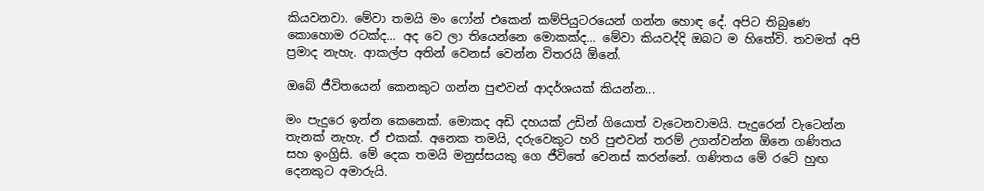කියවනවා. මේවා තමයි මං ෆෝන් එකෙන් කම්පියුටරයෙන් ගන්න හොඳ දේ. අපිට තිබුණෙ කොහොම රටක්ද... අද වෙ ලා තියෙන්නෙ මොකක්ද... මේවා කියවද්දි ඔබට ම හිතේවි. තවමත් අපි ප්‍රමාද නැහැ. ආකල්ප අතින් වෙනස් වෙන්න විතරයි ඕනේ.

ඔබේ ජීවිතයෙන් කෙනකුට ගන්න පුළුවන් ආදර්ශයක් කියන්න...

මං පැදුරෙ ඉන්න කෙනෙක්. මොකද අඩි දහයක් උඩින් ගියොත් වැටෙනවාමයි. පැදුරෙන් වැටෙන්න තැනක් නැහැ. ඒ එකක්. අනෙක තමයි, දරුවෙකුට හරි පුළුවන් තරම් උගන්වන්න ඕනෙ ගණිතය සහ ඉංග්‍රිසි. මේ දෙක තමයි මනුස්සයකු ගෙ ජීවිතේ වෙනස් කරන්නේ. ගණිතය මේ රටේ හුඟ දෙනකුට අමාරුයි.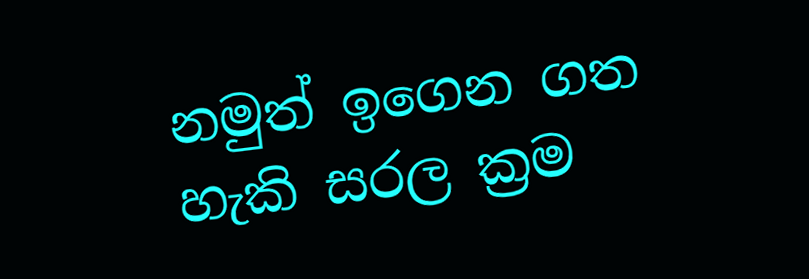නමුත් ඉගෙන ගත හැකි සරල ක්‍රම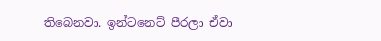තිබෙනවා. ඉන්ටනෙට් පීරලා ඒවා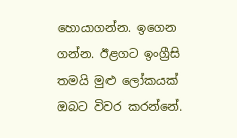හොයාගන්න. ඉගෙන ගන්න. ඊළගට ඉංග්‍රීසි තමයි මුළු ලෝකයක් ඔබට විවර කරන්නේ.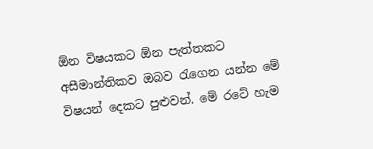ඕන විෂයකට ඕන පැත්තකට අසීමාන්තිකව ඔබව රැගෙන යන්න මේ විෂයන් දෙකට පුළුවන්. මේ රටේ හැම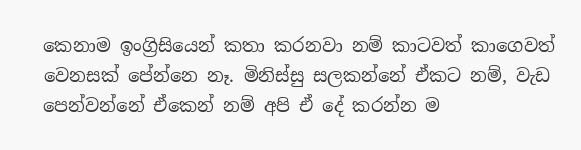කෙනාම ඉංග්‍රිසියෙන් කතා කරනවා නම් කාටවත් කාගෙවත් වෙනසක් පේ‍න්නෙ නෑ. මිනිස්සු සලකන්නේ ඒකට නම්, වැඩ පෙන්වන්නේ ඒකෙන් නම් අපි ඒ දේ කරන්න ම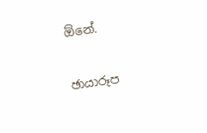ඕනේ.

ඡායාරූප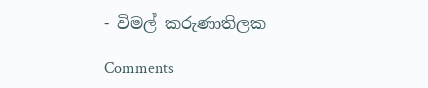- විමල් කරුණාතිලක

Comments